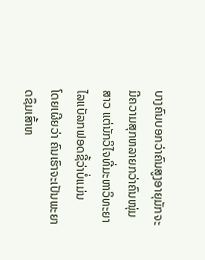ບາງຄົນບອກວ່າຄົນສູງອາຍຸມັກຈະມີຄວາມສຸກຫລາຍກວ່າຄົນໜຸ່ມສາວ ແຕ່ນັກວິໄຈທີ່ມະຫາວິທະຍາໄລແບັລກຟອດຊີ້ວ່າບໍ່ແມ່ນ
ໂດຍເຜີຍວ່າ ຄົນເຮົາຈະເປັນພະຍາດຊຶມເສົ້າຫ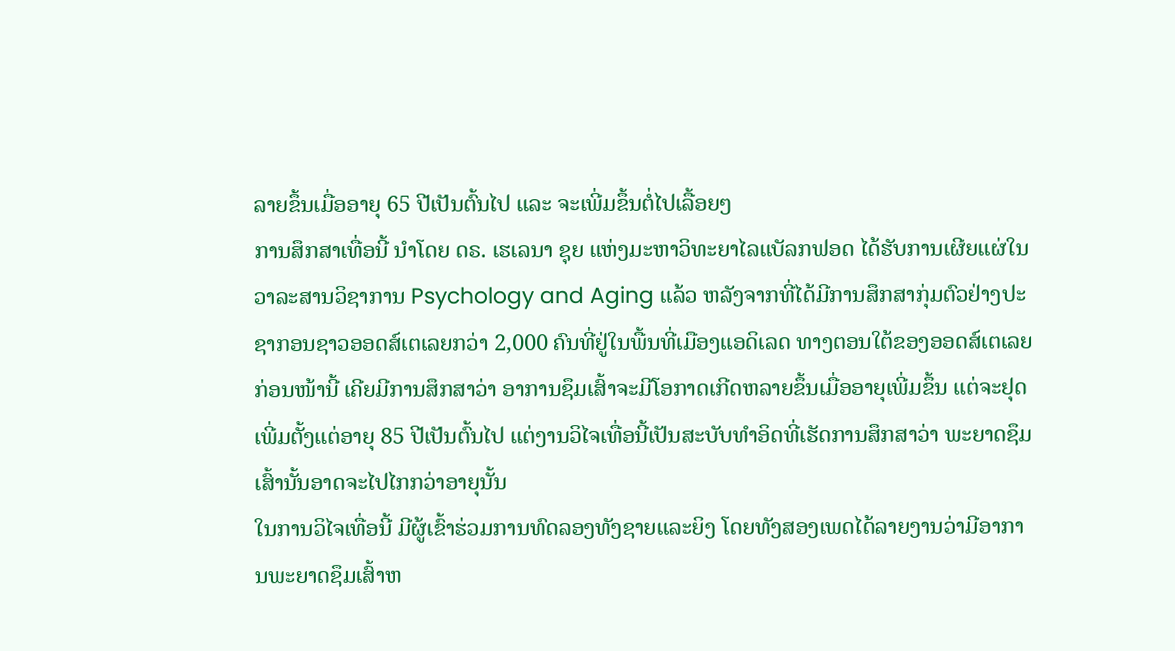ລາຍຂຶ້ນເມື່ອອາຍຸ 65 ປີເປັນຕົ້ນໄປ ແລະ ຈະເພີ່ມຂຶ້ນຕໍ່ໄປເລື້ອຍໆ
ການສຶກສາເທື່ອນີ້ ນຳໂດຍ ດຣ. ເຮເລນາ ຊຸຍ ແຫ່ງມະຫາວິທະຍາໄລແບັລກຟອດ ໄດ້ຮັບການເຜີຍແຜ່ໃນວາລະສານວິຊາການ Psychology and Aging ແລ້ວ ຫລັງຈາກທີ່ໄດ້ມີການສຶກສາກຸ່ມຕົວຢ່າງປະຊາກອນຊາວອອດສ໌ເຕເລຍກວ່າ 2,000 ຄົນທີ່ຢູ່ໃນພື້ນທີ່ເມືອງແອດິເລດ ທາງຕອນໃຕ້ຂອງອອດສ໌ເຕເລຍ
ກ່ອນໜ້ານີ້ ເຄີຍມີການສຶກສາວ່າ ອາການຊຶມເສົ້າຈະມີໂອກາດເກີດຫລາຍຂຶ້ນເມື່ອອາຍຸເພີ່ມຂຶ້ນ ແຕ່ຈະຢຸດເພີ່ມຕັ້ງແຕ່ອາຍຸ 85 ປີເປັນຕົ້ນໄປ ແຕ່ງານວິໄຈເທື່ອນີ້ເປັນສະບັບທຳອິດທີ່ເຮັດການສຶກສາວ່າ ພະຍາດຊຶມເສົ້ານັ້ນອາດຈະໄປໄກກວ່າອາຍຸນັ້ນ
ໃນການວິໄຈເທື່ອນີ້ ມີຜູ້ເຂົ້າຮ່ວມການທົດລອງທັງຊາຍແລະຍິງ ໂດຍທັງສອງເພດໄດ້ລາຍງານວ່າມີອາການພະຍາດຊຶມເສົ້າຫ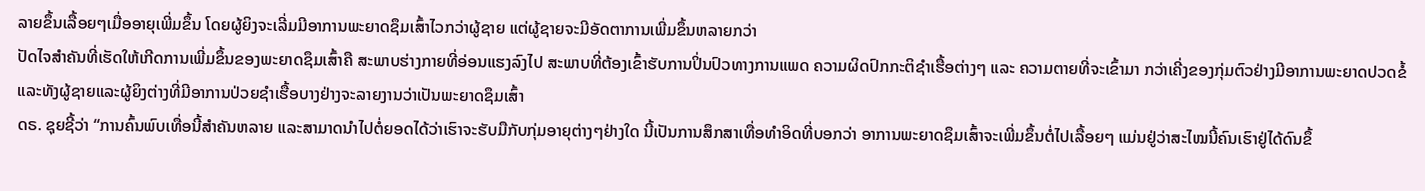ລາຍຂຶ້ນເລື້ອຍໆເມື່ອອາຍຸເພີ່ມຂຶ້ນ ໂດຍຜູ້ຍິງຈະເລີ່ມມີອາການພະຍາດຊຶມເສົ້າໄວກວ່າຜູ້ຊາຍ ແຕ່ຜູ້ຊາຍຈະມີອັດຕາການເພີ່ມຂຶ້ນຫລາຍກວ່າ
ປັດໄຈສຳຄັນທີ່ເຮັດໃຫ້ເກີດການເພີ່ມຂຶ້ນຂອງພະຍາດຊຶມເສົ້າຄື ສະພາບຮ່າງກາຍທີ່ອ່ອນແຮງລົງໄປ ສະພາບທີ່ຕ້ອງເຂົ້າຮັບການປິ່ນປົວທາງການແພດ ຄວາມຜິດປົກກະຕິຊຳເຮື້ອຕ່າງໆ ແລະ ຄວາມຕາຍທີ່ຈະເຂົ້າມາ ກວ່າເຄີ່ງຂອງກຸ່ມຕົວຢ່າງມີອາການພະຍາດປວດຂໍ້ ແລະທັງຜູ້ຊາຍແລະຜູ້ຍິງຕ່າງທີ່ມີອາການປ່ວຍຊຳເຮື້ອບາງຢ່າງຈະລາຍງານວ່າເປັນພະຍາດຊຶມເສົ້າ
ດຣ. ຊຸຍຊີ້ວ່າ “ການຄົ້ນພົບເທື່ອນີ້ສຳຄັນຫລາຍ ແລະສາມາດນຳໄປຕໍ່ຍອດໄດ້ວ່າເຮົາຈະຮັບມືກັບກຸ່ມອາຍຸຕ່າງໆຢ່າງໃດ ນີ້ເປັນການສຶກສາເທື່ອທຳອິດທີ່ບອກວ່າ ອາການພະຍາດຊຶມເສົ້າຈະເພີ່ມຂຶ້ນຕໍ່ໄປເລື້ອຍໆ ແມ່ນຢູ່ວ່າສະໄໝນີ້ຄົນເຮົາຢູ່ໄດ້ດົນຂຶ້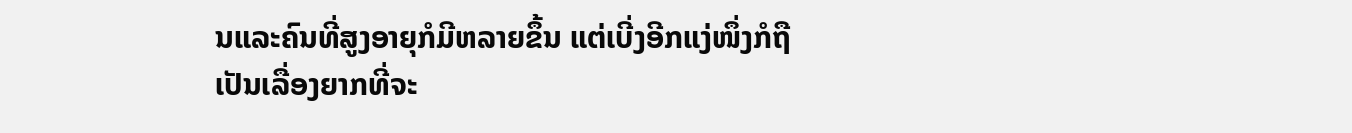ນແລະຄົນທີ່ສູງອາຍຸກໍມີຫລາຍຂຶ້ນ ແຕ່ເບີ່ງອີກແງ່ໜຶ່ງກໍຖືເປັນເລື່ອງຍາກທີ່ຈະ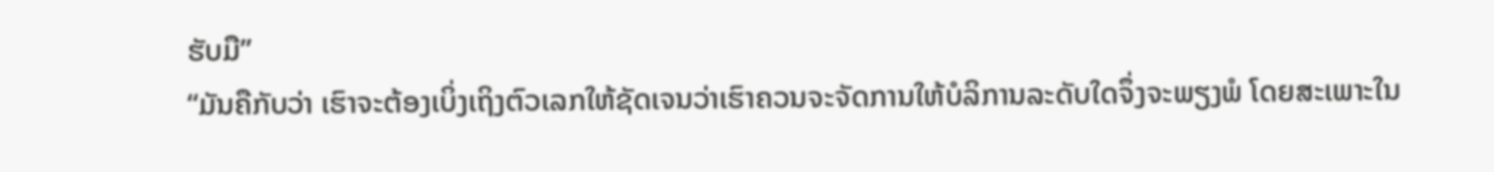ຮັບມື”
“ມັນຄືກັບວ່າ ເຮົາຈະຕ້ອງເບິ່ງເຖິງຕົວເລກໃຫ້ຊັດເຈນວ່າເຮົາຄວນຈະຈັດການໃຫ້ບໍລິການລະດັບໃດຈຶ່ງຈະພຽງພໍ ໂດຍສະເພາະໃນ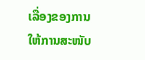ເລື່ອງຂອງການໃຫ້ການສະໜັບ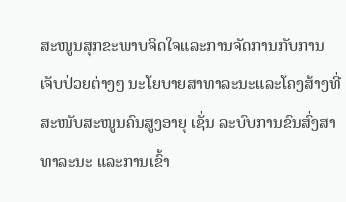ສະໜູນສຸກຂະພາບຈິດໃຈແລະການຈັດການກັບການເຈັບປ່ວຍຕ່າງໆ ນະໂຍບາຍສາທາລະນະແລະໂຄງສ້າງທີ່ສະໜັບສະໜູນຄົນສູງອາຍຸ ເຊັ່ນ ລະບົບການຂົນສົ່ງສາທາລະນະ ແລະການເຂົ້າ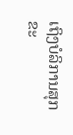ເຖິງບໍລິການສຸກຂະ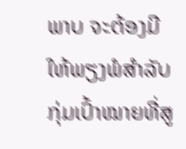ພາບ ຈະຕ້ອງມີໃຫ້ພຽງພໍສຳລັບກຸ່ມເປົ້າໝາຍທີ່ສູ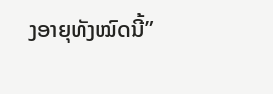ງອາຍຸທັງໝົດນີ້”